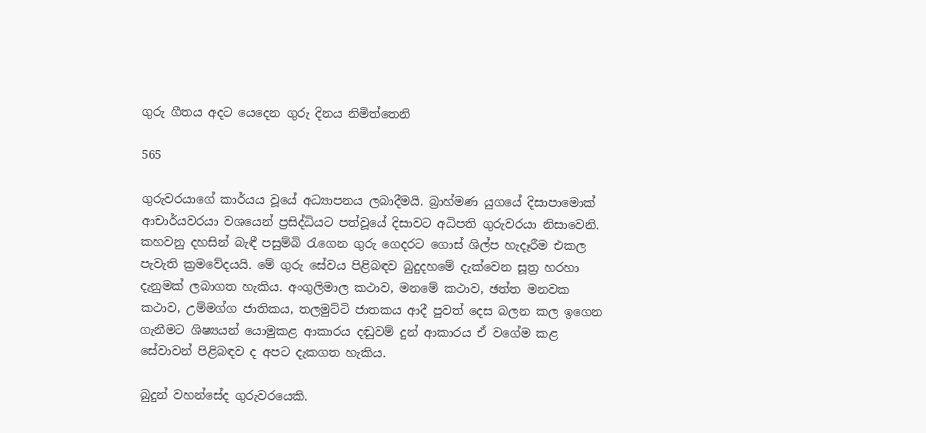ගුරු ගීතය අදට යෙදෙන ගුරු දිනය නිමිත්තෙනි

565

ගුරුවරයාගේ කාර්යය වූයේ අධ්‍යාපනය ලබාදීමයි. බ්‍රාහ්මණ යුගයේ දිසාපාමොක් ආචාර්යවරයා වශයෙන් ප්‍රසිද්ධියට පත්වූයේ දිසාවට අධිපති ගුරුවරයා නිසාවෙනි. කහවනු දහසින් බැඳී පසුම්බි රැගෙන ගුරු ගෙදරට ගොස් ශිල්ප හැදෑරීම එකල පැවැති ක්‍රමවේදයයි. මේ ගුරු සේවය පිළිබඳව බුදුදහමේ දැක්වෙන සූත්‍ර හරහා දැනුමක් ලබාගත හැකිය. අංගුලිමාල කථාව, මනමේ කථාව, ඡත්ත මනවක කථාව, උම්මග්ග ජාතිකය, තලමුට්ටි ජාතකය ආදී පුවත් දෙස බලන කල ඉගෙන ගැනීමට ශිෂ්‍යයන් යොමුකළ ආකාරය දඬුවම් දුන් ආකාරය ඒ වගේම කළ සේවාවන් පිළිබඳව ද අපට දැකගත හැකිය.

බුදුන් වහන්සේද ගුරුවරයෙකි.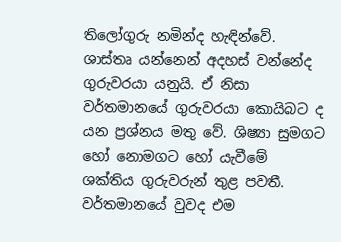තිලෝගුරු නමින්ද හැඳින්වේ. ශාස්තෘ යන්නෙන් අදහස් වන්නේද ගුරුවරයා යනුයි. ඒ නිසා වර්තමානයේ ගුරුවරයා කොයිබට ද යන ප්‍රශ්නය මතු වේ. ශිෂ්‍යා සුමගට හෝ නොමගට හෝ යැවීමේ ශක්තිය ගුරුවරුන් තුළ පවතී. වර්තමානයේ වුවද එම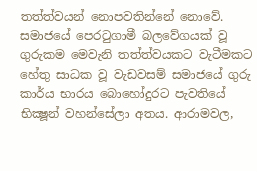තත්ත්වයන් නොපවතින්නේ නොවේ. සමාජයේ පෙරටුගාමී බලවේගයක් වූ ගුරුකම මෙවැනි තත්ත්වයකට වැටීමකට හේතු සාධක වූ වැඩවසම් සමාජයේ ගුරු කාර්ය භාරය බොහෝදුරට පැවතියේ භික්‍ෂූන් වහන්සේලා අතය. ආරාමවල,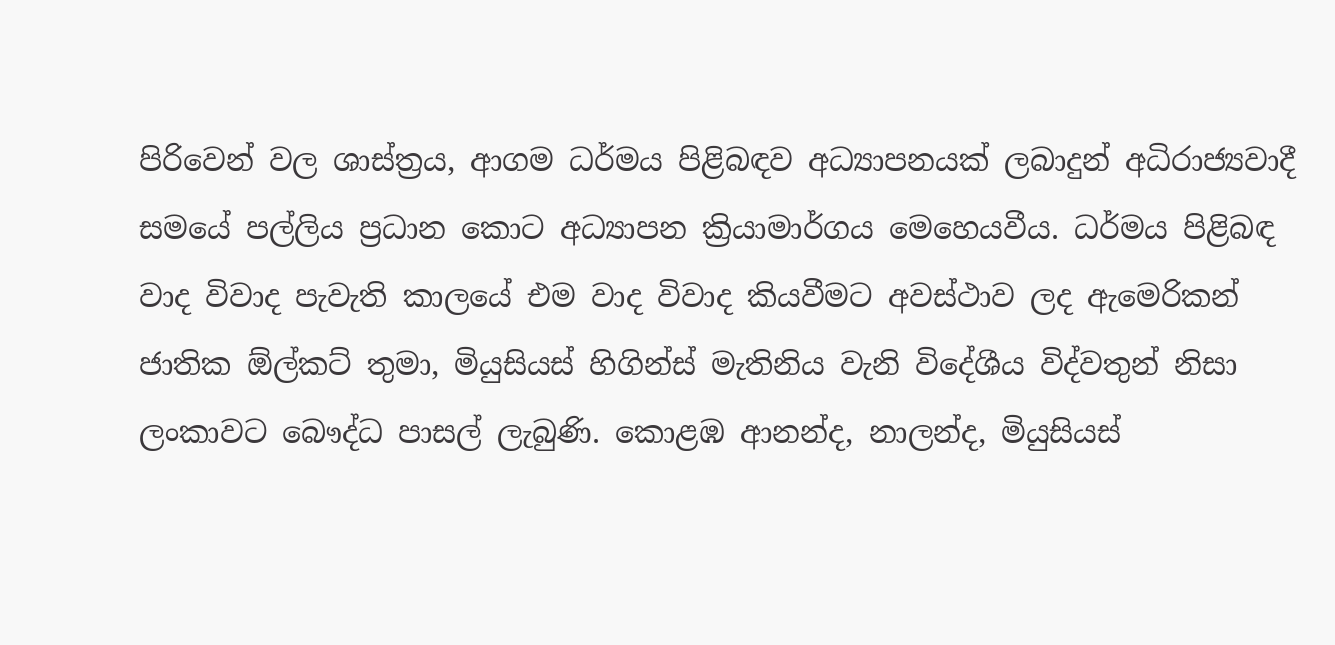පිරිවෙන් වල ශාස්ත්‍රය, ආගම ධර්මය පිළිබඳව අධ්‍යාපනයක් ලබාදුන් අධිරාජ්‍යවාදී සමයේ පල්ලිය ප්‍රධාන කොට අධ්‍යාපන ක්‍රියාමාර්ගය මෙහෙයවීය. ධර්මය පිළිබඳ වාද විවාද පැවැති කාලයේ එම වාද විවාද කියවීමට අවස්ථාව ලද ඇමෙරිකන් ජාතික ඕල්කට් තුමා, මියුසියස් හිගින්ස් මැතිනිය වැනි විදේශීය විද්වතුන් නිසා ලංකාවට බෞද්ධ පාසල් ලැබුණි. කොළඹ ආනන්ද, නාලන්ද, මියුසියස්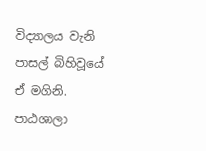විද්‍යාලය වැනි පාසල් බිහිවූයේ ඒ මගිනි. පාඨශාලා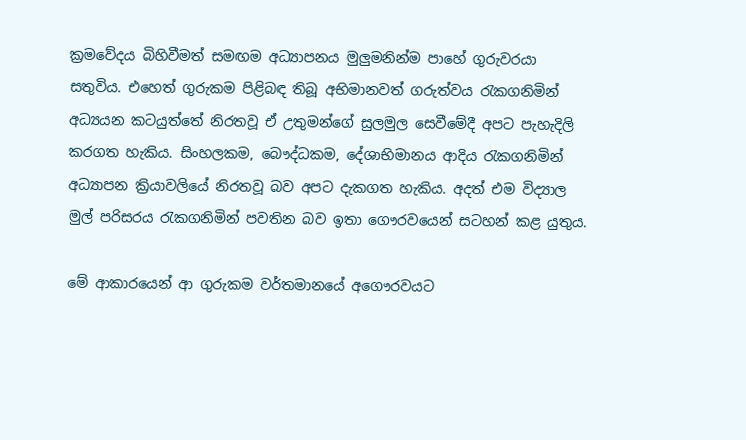ක්‍රමවේදය බිහිවීමත් සමඟම අධ්‍යාපනය මුලුමනින්ම පාහේ ගුරුවරයා සතුවිය. එහෙත් ගුරුකම පිළිබඳ තිබූ අභිමානවත් ගරුත්වය රැකගනිමින් අධ්‍යයන කටයුත්තේ නිරතවූ ඒ උතුමන්ගේ සුලමුල සෙවීමේදී අපට පැහැදිලි කරගත හැකිය. සිංහලකම, බෞද්ධකම, දේශාභිමානය ආදිය රැකගනිමින් අධ්‍යාපන ක්‍රියාවලියේ නිරතවූ බව අපට දැකගත හැකිය. අදත් එම විද්‍යාල මුල් පරිසරය රැකගනිමින් පවතින බව ඉතා ගෞරවයෙන් සටහන් කළ යුතුය.

මේ ආකාරයෙන් ආ ගුරුකම වර්තමානයේ අගෞරවයට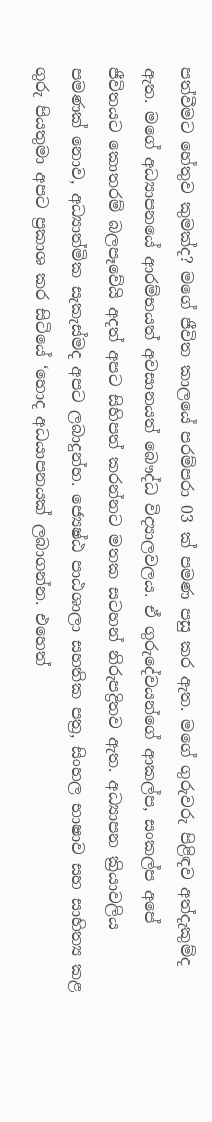පත්වීමට හේතුව කුමක්ද? මගේ ජීවිත කාලයේ පරම්පරා 03 ක් පමණ පසු කර ඇත. මගේ ගුරුවරු පිළිඳව අත්දැකුම්ද ඇත. මගේ අධ්‍යාපනයේ ආරම්භයත් අවසානයත් බෞද්ධ විද්‍යාලවලය. ඒ ගුරුදේවයන්ගේ ආකල්ප, සංකල්ප අපේ ජීවිතයට කොතරම් බලපෑවේයි අදත් අපට සිහිපත් කරන්නට මතක සටහන් නිරුපද්‍රිතව ඇත. අධ්‍යාපන ක්‍රියාවලිය පමණක් නොව, අධ්‍යාත්මික සැකැස්මද අපට ලබාදුන්හ. ජ්‍යෙෂ්ඨ පාඨශාලා සහතික පත්‍ර, සිංහල භාෂාව සහ සාහිත්‍ය කළ ගුරු පියතුමා අපට ප්‍රකාශ කර සිටියේ ‘හොද අධයාපනයක් ලබාගන්න. එහෙත්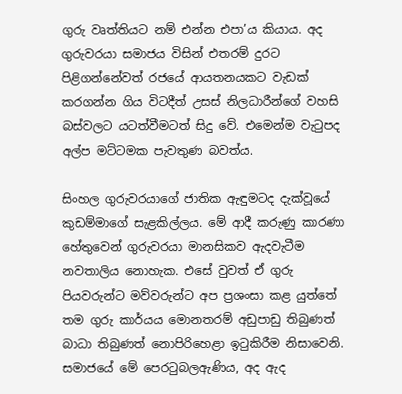ගුරු වෘත්තියට නම් එන්න එපා’ය කියාය. අද ගුරුවරයා සමාජය විසින් එතරම් දුරට පිළිගන්නේවත් රජයේ ආයතනයකට වැඩක් කරගන්න ගිය විටදීත් උසස් නිලධාරීන්ගේ වහසි බස්වලට යටත්වීමටත් සිදු වේ. එමෙන්ම වැටුපද අල්ප මට්ටමක පැවතුණ බවත්ය.

සිංහල ගුරුවරයාගේ ජාතික ඇඳුමටද දැක්වූයේ කුඩම්මාගේ සැළකිල්ලය. මේ ආදී කරුණු කාරණා හේතුවෙන් ගුරුවරයා මානසිකව ඇදවැටීම නවතාලිය නොහැක. එසේ වුවත් ඒ ගුරු පියවරුන්ට මව්වරුන්ට අප ප්‍රශංසා කළ යුත්තේ තම ගුරු කාර්යය මොනතරම් අඩුපාඩු තිබුණත් බාධා තිබුණත් නොපිරිහෙළා ඉටුකිරීම නිසාවෙනි. සමාජයේ මේ පෙරටුබලඇණිය, අද ඇද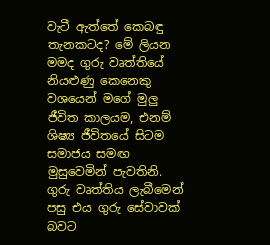වැටී ඇත්තේ කෙබඳු තැනකටද? මේ ලියන මමද ගුරු වෘත්තියේ නියළුණු කෙනෙකු වශයෙන් මගේ මුලු ජීවිත කාලයම, එනම් ශිෂ්‍ය ජීවිතයේ සිටම සමාජය සමඟ මුසුවෙමින් පැවතිනි. ගුරු වෘත්තිය ලැබීමෙන් පසු එය ගුරු සේවාවක් බවට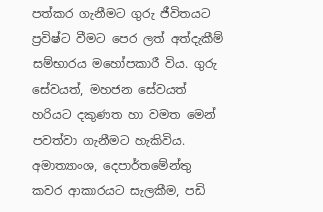පත්කර ගැනීමට ගුරු ජීවිතයට ප්‍රවිෂ්ට වීමට පෙර ලත් අත්දැකීම් සම්භාරය මහෝපකාරී විය. ගුරු සේවයත්, මහජන සේවයත් හරියට දකුණත හා වමත මෙන් පවත්වා ගැනීමට හැකිවිය. අමාත්‍යාංශ, දෙපාර්තමේන්තු කවර ආකාරයට සැලකීම, පඩි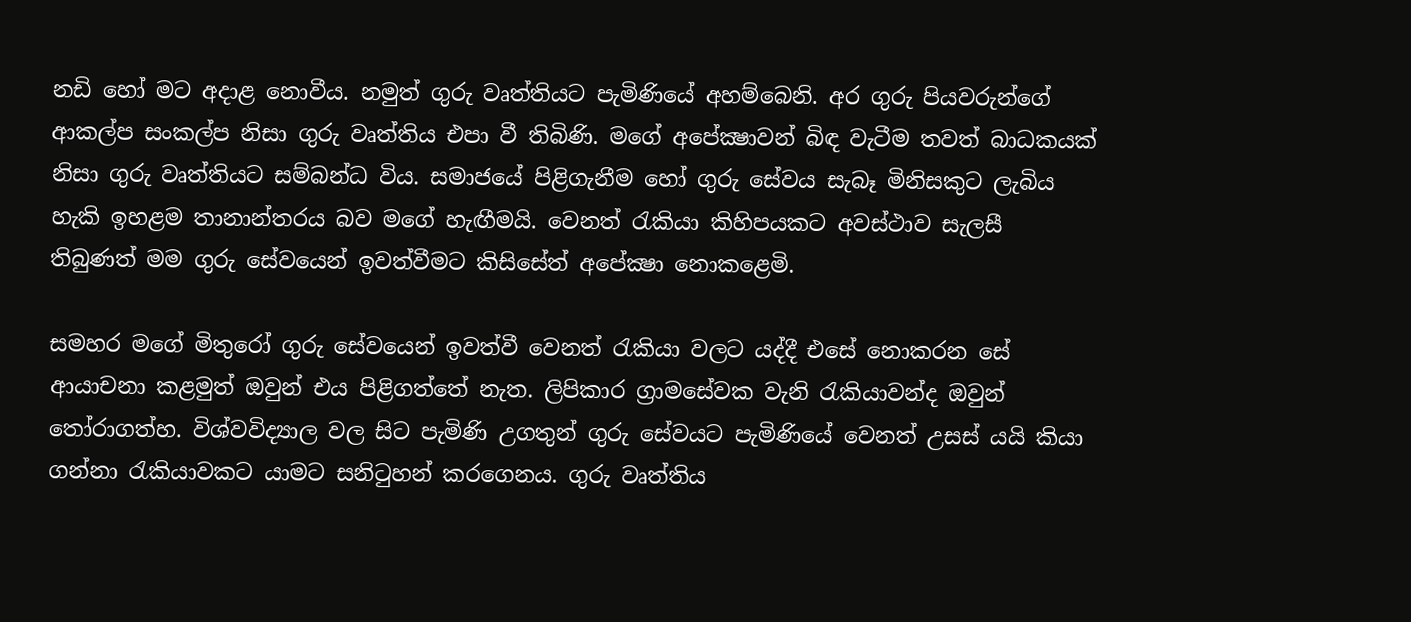නඩි හෝ මට අදාළ නොවීය. නමුත් ගුරු වෘත්තියට පැමිණියේ අහම්බෙනි. අර ගුරු පියවරුන්ගේ ආකල්ප සංකල්ප නිසා ගුරු වෘත්තිය එපා වී තිබිණි. මගේ අපේක්‍ෂාවන් බිඳ වැටීම තවත් බාධකයක් නිසා ගුරු වෘත්තියට සම්බන්ධ විය. සමාජයේ පිළිගැනීම හෝ ගුරු සේවය සැබෑ මිනිසකුට ලැබිය හැකි ඉහළම තානාන්තරය බව මගේ හැඟීමයි. වෙනත් රැකියා කිහිපයකට අවස්ථාව සැලසී තිබුණත් මම ගුරු සේවයෙන් ඉවත්වීමට කිසිසේත් අපේක්‍ෂා නොකළෙමි.

සමහර මගේ මිතුරෝ ගුරු සේවයෙන් ඉවත්වී වෙනත් රැකියා වලට යද්දී එසේ නොකරන සේ ආයාචනා කළමුත් ඔවුන් එය පිළිගත්තේ නැත. ලිපිකාර ග්‍රාමසේවක වැනි රැකියාවන්ද ඔවුන් තෝරාගත්හ. විශ්වවිද්‍යාල වල සිට පැමිණි උගතුන් ගුරු සේවයට පැමිණියේ වෙනත් උසස් යයි කියා ගන්නා රැකියාවකට යාමට සනිටුහන් කරගෙනය. ගුරු වෘත්තිය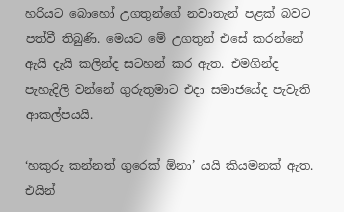හරියට බොහෝ උගතුන්ගේ නවාතැන් පළක් බවට පත්වී තිබුණි. මෙයට මේ උගතුන් එසේ කරන්නේ ඇයි දැයි කලින්ද සටහන් කර ඇත. එමගින්ද පැහැදිලි වන්නේ ගුරුතුමාට එදා සමාජයේද පැවැති ආකල්පයයි.

‘හකුරු කන්නත් ගුරෙක් ඕනා’ යයි කියමනක් ඇත. එයින්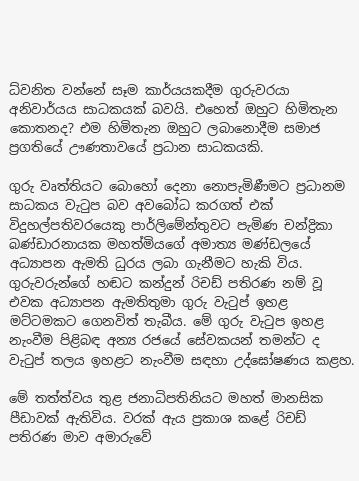ධ්වනිත වන්නේ සෑම කාර්යයකදීම ගුරුවරයා අනිවාර්යය සාධකයක් බවයි. එහෙත් ඔහුට හිමිතැන කොතනද? එම හිමිතැන ඔහුට ලබානොදීම සමාජ ප්‍රගතියේ ඌණතාවයේ ප්‍රධාන සාධකයකි.

ගුරු වෘත්තියට බොහෝ දෙනා නොපැමිණීමට ප්‍රධානම සාධකය වැටුප බව අවබෝධ කරගත් එක් විදුහල්පතිවරයෙකු පාර්ලිමේන්තුවට පැමිණ චන්ද්‍රිකා බණ්ඩාරනායක මහත්මියගේ අමාත්‍ය මණ්ඩලයේ අධ්‍යාපන ඇමති ධුරය ලබා ගැනීමට හැකි විය. ගුරුවරුන්ගේ හඬට කන්දුන් රිචඩ් පතිරණ නම් වූ එවක අධ්‍යාපන ඇමතිතුමා ගුරු වැටුප් ඉහළ මට්ටමකට ගෙනවිත් තැබීය. මේ ගුරු වැටුප ඉහළ නැංවීම පිළිබඳ අන්‍ය රජයේ සේවකයන් තමන්ට ද වැටුප් තලය ඉහළට නැංවීම සඳහා උද්ඝෝෂණය කළහ.

මේ තත්ත්වය තුළ ජනාධිපතිනියට මහත් මානසික පීඩාවක් ඇතිවිය. වරක් ඇය ප්‍රකාශ කළේ රිචඩ් පතිරණ මාව අමාරුවේ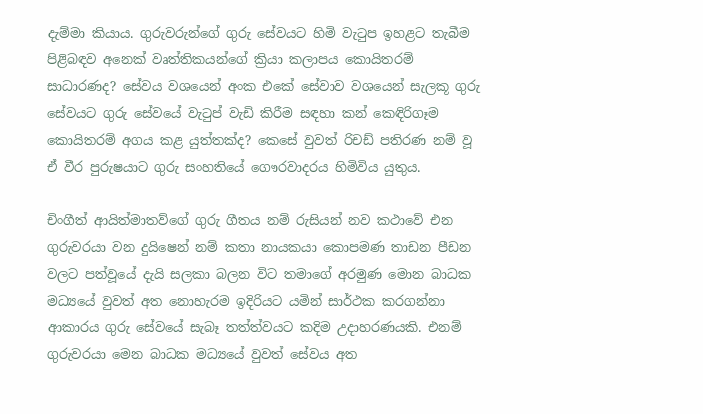දැම්මා කියාය. ගුරුවරුන්ගේ ගුරු සේවයට හිමි වැටුප ඉහළට තැබීම පිළිබඳව අනෙක් වෘත්තිකයන්ගේ ක්‍රියා කලාපය කොයිතරම් සාධාරණද? සේවය වශයෙන් අංක එකේ සේවාව වශයෙන් සැලකූ ගුරු සේවයට ගුරු සේවයේ වැටුප් වැඩි කිරීම සඳහා කන් කෙඳිරිගෑම කොයිතරම් අගය කළ යුත්තක්ද? කෙසේ වුවත් රිචඩ් පතිරණ නම් වූ ඒ වීර පුරුෂයාට ගුරු සංහතියේ ගෞරවාදරය හිමිවිය යුතුය.

චිංගීත් ආයිත්මාතව්ගේ ගුරු ගීතය නම් රුසියන් නව කථාවේ එන ගුරුවරයා වන දුයිෂෙන් නම් කතා නායකයා කොපමණ තාඩන පීඩන වලට පත්වූයේ දැයි සලකා බලන විට තමාගේ අරමුණ මොන බාධක මධ්‍යයේ වුවත් අත නොහැරම ඉදිරියට යමින් සාර්ථක කරගන්නා ආකාරය ගුරු සේවයේ සැබෑ තත්ත්වයට කදිම උදාහරණයකි. එනම් ගුරුවරයා මෙන බාධක මධ්‍යයේ වුවත් සේවය අත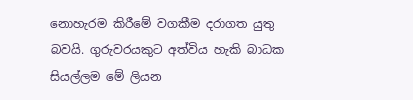නොහැරම කිරීමේ වගකීම දරාගත යුතු බවයි. ගුරුවරයකුට අත්විය හැකි බාධක සියල්ලම මේ ලියන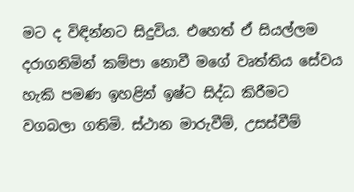මට ද විඳින්නට සිදුවිය. එහෙත් ඒ සියල්ලම දරාගනිමින් කම්පා නොවී මගේ වෘත්තිය සේවය හැකි පමණ ඉහළින් ඉෂ්ට සිද්ධ කිරීමට වගබලා ගතිමි. ස්ථාන මාරුවීම්, උසස්වීම්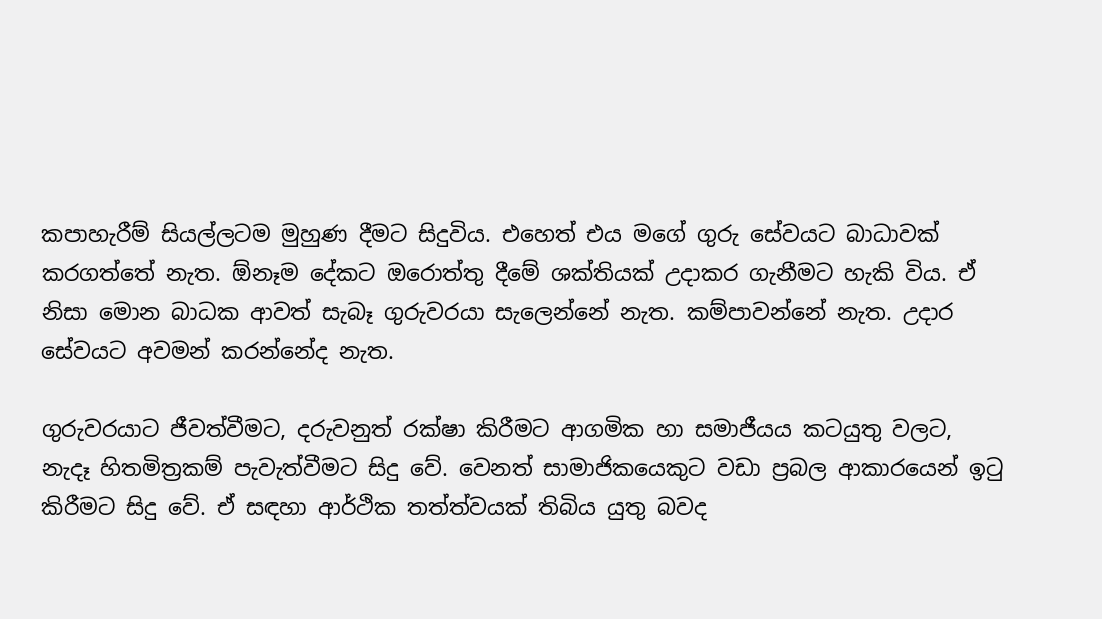කපාහැරීම් සියල්ලටම මුහුණ දීමට සිදුවිය. එහෙත් එය මගේ ගුරු සේවයට බාධාවක් කරගත්තේ නැත. ඕනෑම දේකට ඔරොත්තු දීමේ ශක්තියක් උදාකර ගැනීමට හැකි විය. ඒ නිසා මොන බාධක ආවත් සැබෑ ගුරුවරයා සැලෙන්නේ නැත. කම්පාවන්නේ නැත. උදාර සේවයට අවමන් කරන්නේද නැත.

ගුරුවරයාට ජීවත්වීමට, දරුවනුත් රක්ෂා කිරීමට ආගමික හා සමාජීයය කටයුතු වලට, නැදෑ හිතමිත්‍රකම් පැවැත්වීමට සිදු වේ. වෙනත් සාමාජිකයෙකුට වඩා ප්‍රබල ආකාරයෙන් ඉටු කිරීමට සිදු වේ. ඒ සඳහා ආර්ථික තත්ත්වයක් තිබිය යුතු බවද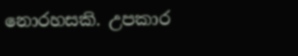නොරහසකි. උපකාර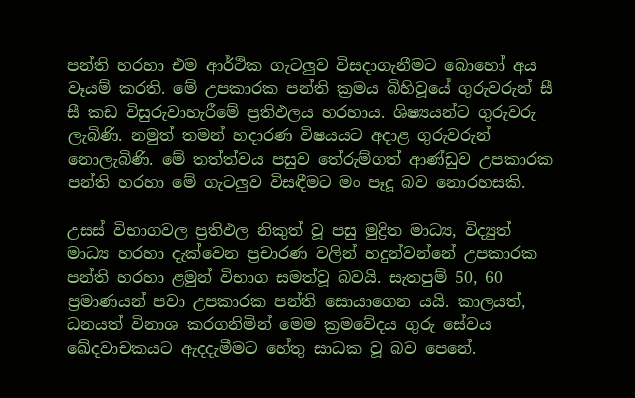පන්ති හරහා එම ආර්ථික ගැටලුව විසදාගැනීමට බොහෝ අය වෑයම් කරති. මේ උපකාරක පන්ති ක්‍රමය බිහිවූයේ ගුරුවරුන් සී සී කඩ විසුරුවාහැරීමේ ප්‍රතිඵලය හරහාය. ශිෂ්‍යයන්ට ගුරුවරු ලැබිණි. නමුත් තමන් හදාරණ විෂයයට අදාළ ගුරුවරුන් නොලැබිණි. මේ තත්ත්වය පසුව තේරුම්ගත් ආණ්ඩුව උපකාරක පන්ති හරහා මේ ගැටලුව විසඳීමට මං පෑදූ බව නොරහසකි.

උසස් විභාගවල ප්‍රතිඵල නිකුත් වූ පසු මුද්‍රිත මාධ්‍ය, විද්‍යුත් මාධ්‍ය හරහා දැක්වෙන ප්‍රචාරණ වලින් හදුන්වන්නේ උපකාරක පන්ති හරහා ළමුන් විභාග සමත්වූ බවයි. සැතපුම් 50, 60 ප්‍රමාණයන් පවා උපකාරක පන්ති සොයාගෙන යයි. කාලයත්, ධනයත් විනාශ කරගනිමින් මෙම ක්‍රමවේදය ගුරු සේවය ඛේදවාචකයට ඇදදැමීමට හේතු සාධක වූ බව පෙනේ.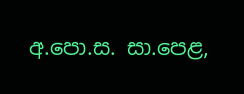අ.පො.ස. සා.පෙළ,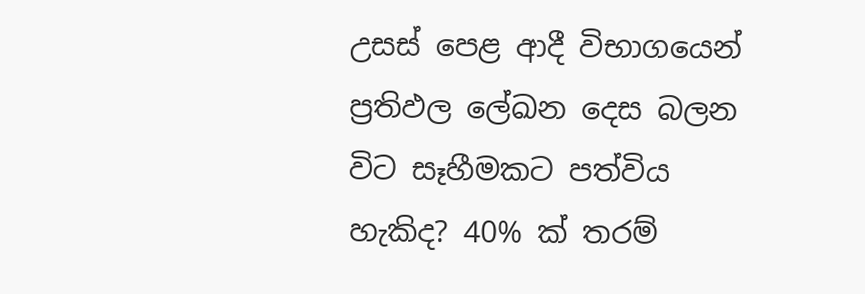උසස් පෙළ ආදී විභාගයෙන් ප්‍රතිඵල ලේඛන දෙස බලන විට සෑහීමකට පත්විය හැකිද? 40% ක් තරම්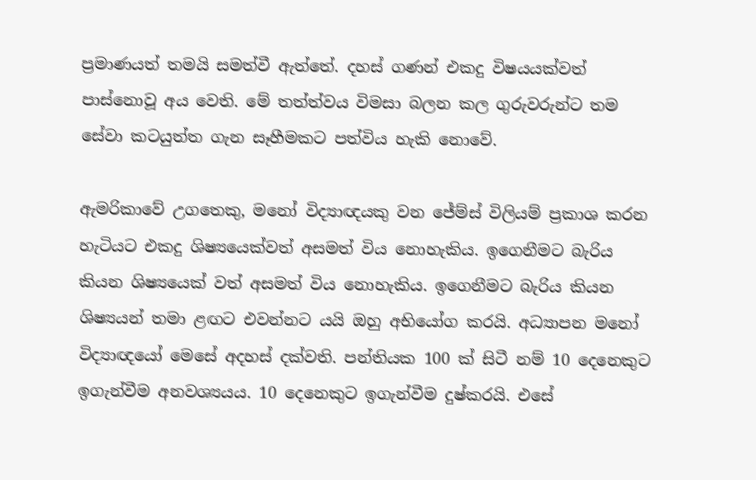ප්‍රමාණයත් තමයි සමත්වී ඇත්තේ. දහස් ගණන් එකදු විෂයයක්වත් පාස්නොවූ අය වෙති. මේ තත්ත්වය විමසා බලන කල ගුරුවරුන්ට තම සේවා කටයුත්ත ගැන සෑහීමකට පත්විය හැකි නොවේ.

ඇමරිකාවේ උගතෙකු, මනෝ විද්‍යාඥයකු වන ජේම්ස් විලියම් ප්‍රකාශ කරන හැටියට එකදු ශිෂ්‍යයෙක්වත් අසමත් විය නොහැකිය. ඉගෙනීමට බැරිය කියන ශිෂ්‍යයෙක් වත් අසමත් විය නොහැකිය. ඉගෙනීමට බැරිය කියන ශිෂ්‍යයන් තමා ළඟට එවන්නට යයි ඔහු අභියෝග කරයි. අධ්‍යාපන මනෝ විද්‍යාඥයෝ මෙසේ අදහස් දක්වති. පන්තියක 100 ක් සිටී නම් 10 දෙනෙකුට ඉගැන්වීම අනවශ්‍යයය. 10 දෙනෙකුට ඉගැන්වීම දුෂ්කරයි. එසේ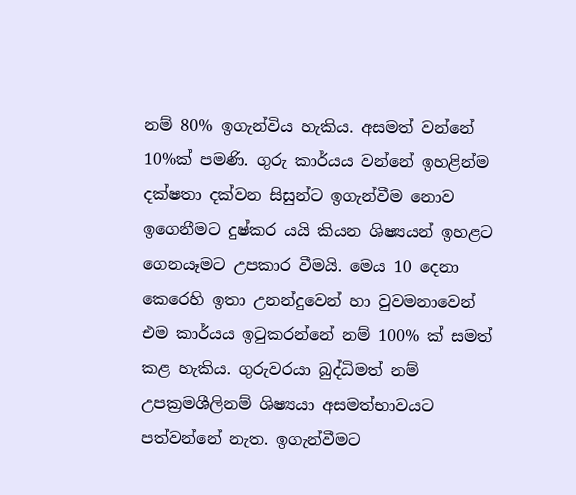නම් 80% ඉගැන්විය හැකිය. අසමත් වන්නේ 10%ක් පමණි. ගුරු කාර්යය වන්නේ ඉහළින්ම දක්ෂතා දක්වන සිසුන්ට ඉගැන්වීම නොව ඉගෙනීමට දුෂ්කර යයි කියන ශිෂ්‍යයන් ඉහළට ගෙනයෑමට උපකාර වීමයි. මෙය 10 දෙනා කෙරෙහි ඉතා උනන්දුවෙන් හා වුවමනාවෙන් එම කාර්යය ඉටුකරන්නේ නම් 100% ක් සමත් කළ හැකිය. ගුරුවරයා බුද්ධිමත් නම් උපක්‍රමශීලිනම් ශිෂ්‍යයා අසමත්භාවයට පත්වන්නේ නැත. ඉගැන්වීමට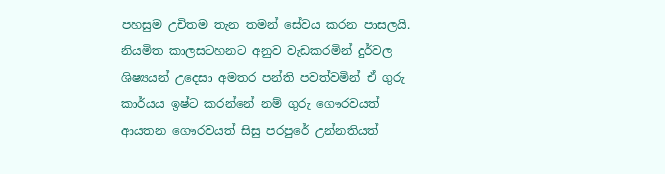පහසුම උචිතම තැන තමන් සේවය කරන පාසලයි. නියමිත කාලසටහනට අනුව වැඩකරමින් දුර්වල ශිෂ්‍යයන් උදෙසා අමතර පන්ති පවත්වමින් ඒ ගුරු කාර්යය ඉෂ්ට කරන්නේ නම් ගුරු ගෞරවයත් ආයතන ගෞරවයත් සිසු පරපුරේ උන්නතියත්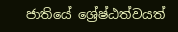ජාතියේ ශ්‍රේෂ්ඨත්වයත්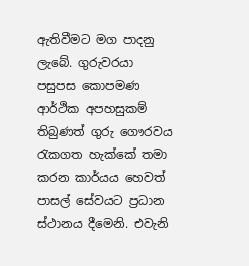ඇතිවීමට මග පාදනු ලැබේ. ගුරුවරයා පසුපස කොපමණ ආර්ථික අපහසුකම් තිබුණත් ගුරු ගෞරවය රැකගත හැක්කේ තමා කරන කාර්යය හෙවත් පාසල් සේවයට ප්‍රධාන ස්ථානය දීමෙනි. එවැනි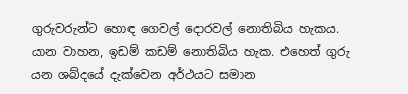ගුරුවරුන්ට හොඳ ගෙවල් දොරවල් නොතිබිය හැකය. යාන වාහන, ඉඩම් කඩම් නොතිබිය හැක. එහෙත් ගුරු යන ශබ්දයේ දැක්වෙන අර්ථයට සමාන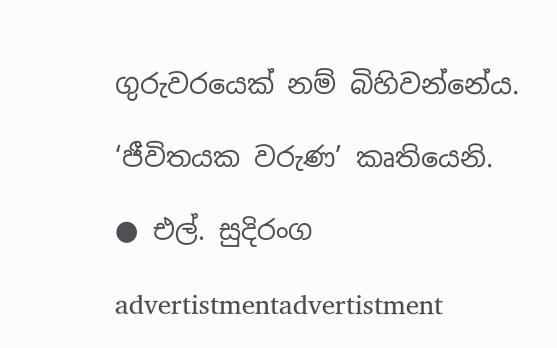ගුරුවරයෙක් නම් බිහිවන්නේය.

‘ජීවිතයක වරුණ’ කෘතියෙනි.

● එල්. සුදිරංග

advertistmentadvertistment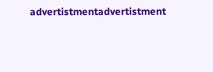advertistmentadvertistment